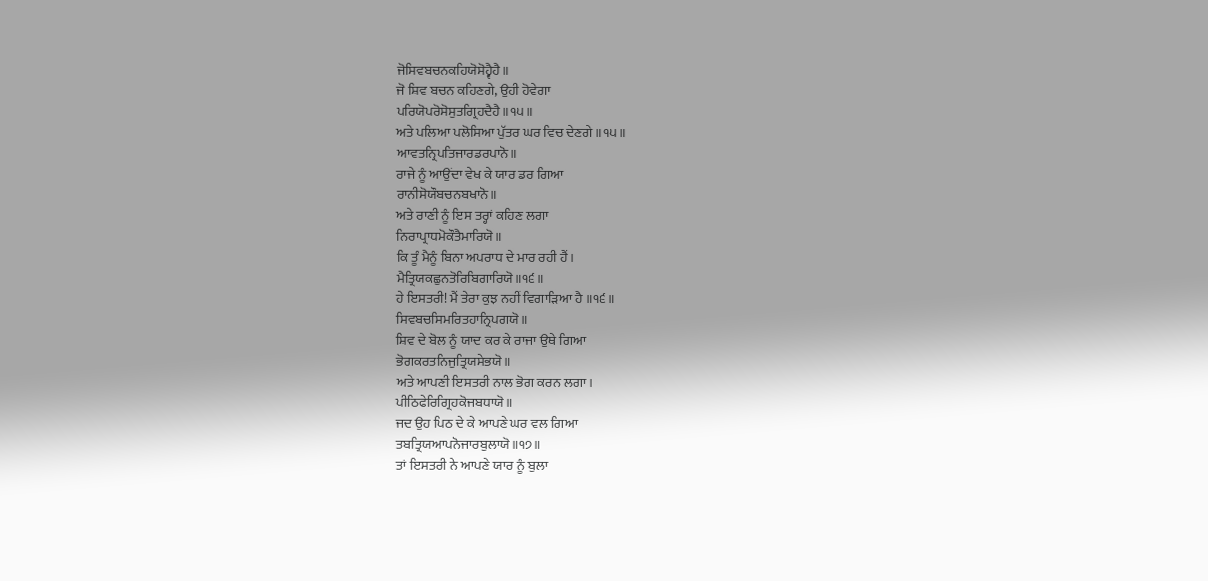ਜੋਸਿਵਬਚਨਕਹਿਯੋਸੋਹ੍ਵੈਹੈ॥
ਜੋ ਸ਼ਿਵ ਬਚਨ ਕਹਿਣਗੇ, ਉਹੀ ਹੋਵੇਗਾ
ਪਰਿਯੋਪਰੋਸੋਸੁਤਗ੍ਰਿਹਦੈਹੈ॥੧੫॥
ਅਤੇ ਪਲਿਆ ਪਲੋਸਿਆ ਪੁੱਤਰ ਘਰ ਵਿਚ ਦੇਣਗੇ ॥੧੫॥
ਆਵਤਨ੍ਰਿਪਤਿਜਾਰਡਰਪਾਨੋ॥
ਰਾਜੇ ਨੂੰ ਆਉਂਦਾ ਵੇਖ ਕੇ ਯਾਰ ਡਰ ਗਿਆ
ਰਾਨੀਸੋਯੌਬਚਨਬਖਾਨੋ॥
ਅਤੇ ਰਾਣੀ ਨੂੰ ਇਸ ਤਰ੍ਹਾਂ ਕਹਿਣ ਲਗਾ
ਨਿਰਾਪ੍ਰਾਧਮੋਕੌਤੈਮਾਰਿਯੋ॥
ਕਿ ਤੂੰ ਮੈਨੂੰ ਬਿਨਾ ਅਪਰਾਧ ਦੇ ਮਾਰ ਰਹੀ ਹੈਂ।
ਮੈਤ੍ਰਿਯਕਛੁਨਤੋਰਿਬਿਗਾਰਿਯੋ॥੧੬॥
ਹੇ ਇਸਤਰੀ! ਮੈਂ ਤੇਰਾ ਕੁਝ ਨਹੀਂ ਵਿਗਾੜਿਆ ਹੈ ॥੧੬॥
ਸਿਵਬਚਸਿਮਰਿਤਹਾਨ੍ਰਿਪਗਯੋ॥
ਸ਼ਿਵ ਦੇ ਬੋਲ ਨੂੰ ਯਾਦ ਕਰ ਕੇ ਰਾਜਾ ਉਥੇ ਗਿਆ
ਭੋਗਕਰਤਨਿਜੁਤ੍ਰਿਯਸੇਭਯੋ॥
ਅਤੇ ਆਪਣੀ ਇਸਤਰੀ ਨਾਲ ਭੋਗ ਕਰਨ ਲਗਾ।
ਪੀਠਿਫੇਰਿਗ੍ਰਿਹਕੋਜਬਧਾਯੋ॥
ਜਦ ਉਹ ਪਿਠ ਦੇ ਕੇ ਆਪਣੇ ਘਰ ਵਲ ਗਿਆ
ਤਬਤ੍ਰਿਯਆਪਨੋਜਾਰਬੁਲਾਯੋ॥੧੭॥
ਤਾਂ ਇਸਤਰੀ ਨੇ ਆਪਣੇ ਯਾਰ ਨੂੰ ਬੁਲਾ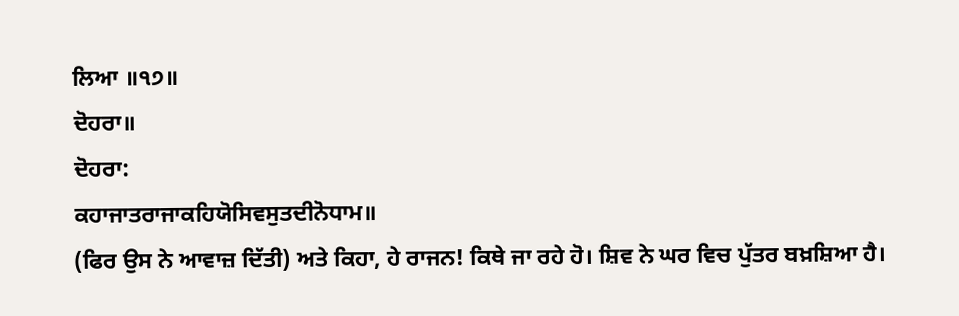ਲਿਆ ॥੧੭॥
ਦੋਹਰਾ॥
ਦੋਹਰਾ:
ਕਹਾਜਾਤਰਾਜਾਕਹਿਯੋਸਿਵਸੁਤਦੀਨੋਧਾਮ॥
(ਫਿਰ ਉਸ ਨੇ ਆਵਾਜ਼ ਦਿੱਤੀ) ਅਤੇ ਕਿਹਾ, ਹੇ ਰਾਜਨ! ਕਿਥੇ ਜਾ ਰਹੇ ਹੋ। ਸ਼ਿਵ ਨੇ ਘਰ ਵਿਚ ਪੁੱਤਰ ਬਖ਼ਸ਼ਿਆ ਹੈ।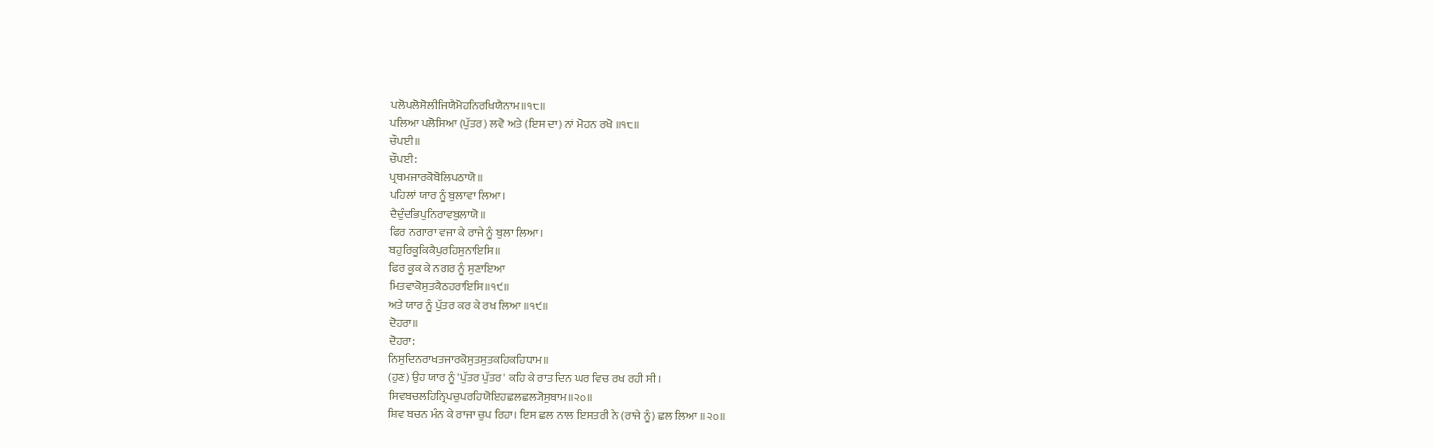ਪਲੋਪਲੋਸੋਲੀਜਿਯੈਮੋਹਨਿਰਖਿਯੈਨਾਮ॥੧੮॥
ਪਲਿਆ ਪਲੋਸਿਆ (ਪੁੱਤਰ) ਲਵੋ ਅਤੇ (ਇਸ ਦਾ) ਨਾਂ ਮੋਹਨ ਰਖੋ ॥੧੮॥
ਚੌਪਈ॥
ਚੌਪਈ:
ਪ੍ਰਥਮਜਾਰਕੋਬੋਲਿਪਠਾਯੋ॥
ਪਹਿਲਾਂ ਯਾਰ ਨੂੰ ਬੁਲਾਵਾ ਲਿਆ।
ਦੈਦੁੰਦਭਿਪੁਨਿਰਾਵਬੁਲਾਯੋ॥
ਫਿਰ ਨਗਾਰਾ ਵਜਾ ਕੇ ਰਾਜੇ ਨੂੰ ਬੁਲਾ ਲਿਆ।
ਬਹੁਰਿਕੂਕਿਕੈਪੁਰਹਿਸੁਨਾਇਸਿ॥
ਫਿਰ ਕੂਕ ਕੇ ਨਗਰ ਨੂੰ ਸੁਣਾਇਆ
ਮਿਤਵਾਕੋਸੁਤਕੈਠਹਰਾਇਸਿ॥੧੯॥
ਅਤੇ ਯਾਰ ਨੂੰ ਪੁੱਤਰ ਕਰ ਕੇ ਰਖ ਲਿਆ ॥੧੯॥
ਦੋਹਰਾ॥
ਦੋਹਰਾ:
ਨਿਸੁਦਿਨਰਾਖਤਜਾਰਕੋਸੁਤਸੁਤਕਹਿਕਹਿਧਾਮ॥
(ਹੁਣ) ਉਹ ਯਾਰ ਨੂੰ 'ਪੁੱਤਰ ਪੁੱਤਰ' ਕਹਿ ਕੇ ਰਾਤ ਦਿਨ ਘਰ ਵਿਚ ਰਖ ਰਹੀ ਸੀ।
ਸਿਵਬਚਲਹਿਨ੍ਰਿਪਚੁਪਰਹਿਯੋਇਹਛਲਛਲ੍ਯੋਸੁਬਾਮ॥੨੦॥
ਸ਼ਿਵ ਬਚਨ ਮੰਨ ਕੇ ਰਾਜਾ ਚੁਪ ਰਿਹਾ। ਇਸ ਛਲ ਨਾਲ ਇਸਤਰੀ ਨੇ (ਰਾਜੇ ਨੂੰ) ਛਲ ਲਿਆ ॥੨੦॥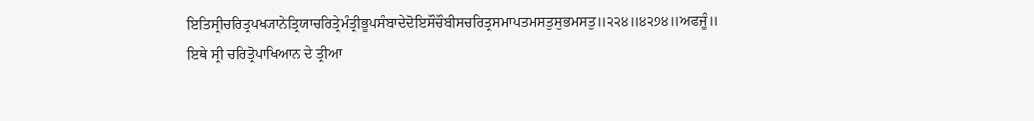ਇਤਿਸ੍ਰੀਚਰਿਤ੍ਰਪਖ੍ਯਾਨੇਤ੍ਰਿਯਾਚਰਿਤ੍ਰੇਮੰਤ੍ਰੀਭੂਪਸੰਬਾਦੇਦੋਇਸੌਚੌਬੀਸਚਰਿਤ੍ਰਸਮਾਪਤਮਸਤੁਸੁਭਮਸਤੁ॥੨੨੪॥੪੨੭੪॥ਅਫਜੂੰ॥
ਇਥੇ ਸ੍ਰੀ ਚਰਿਤ੍ਰੋਪਾਖਿਆਨ ਦੇ ਤ੍ਰੀਆ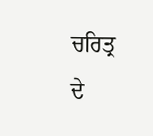ਚਰਿਤ੍ਰ ਦੇ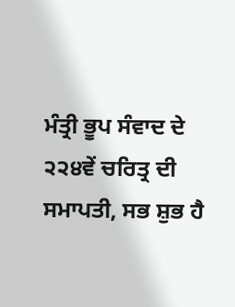ਮੰਤ੍ਰੀ ਭੂਪ ਸੰਵਾਦ ਦੇ ੨੨੪ਵੇਂ ਚਰਿਤ੍ਰ ਦੀ ਸਮਾਪਤੀ, ਸਭ ਸ਼ੁਭ ਹੈ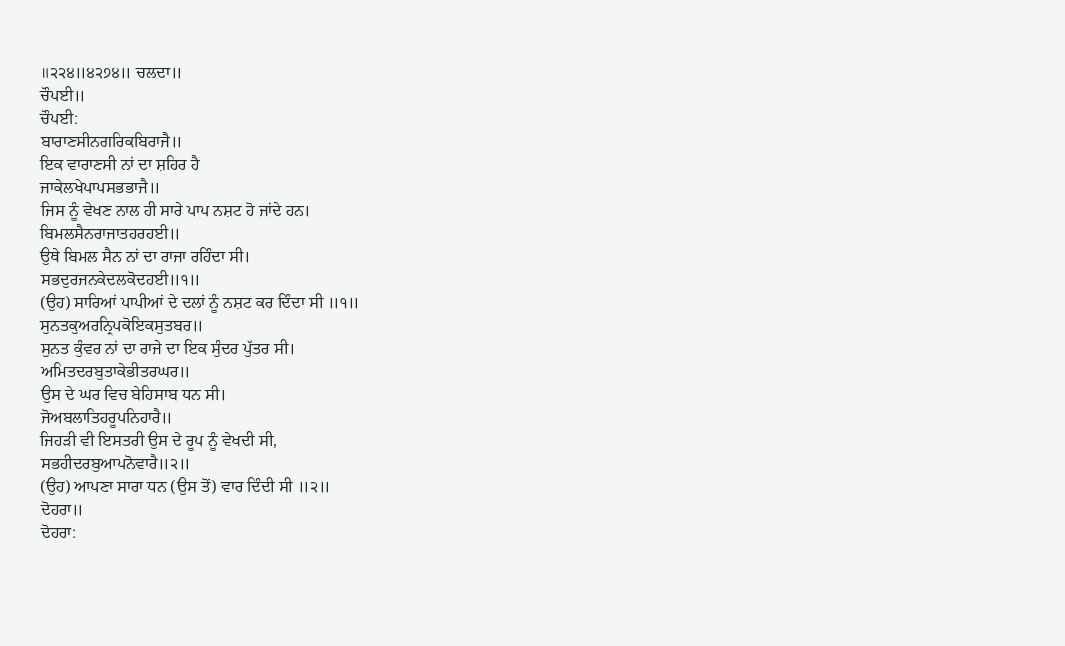॥੨੨੪॥੪੨੭੪॥ ਚਲਦਾ॥
ਚੌਪਈ॥
ਚੌਪਈ:
ਬਾਰਾਣਸੀਨਗਰਿਕਬਿਰਾਜੈ॥
ਇਕ ਵਾਰਾਣਸੀ ਨਾਂ ਦਾ ਸ਼ਹਿਰ ਹੈ
ਜਾਕੇਲਖੇਪਾਪਸਭਭਾਜੈ॥
ਜਿਸ ਨੂੰ ਵੇਖਣ ਨਾਲ ਹੀ ਸਾਰੇ ਪਾਪ ਨਸ਼ਟ ਹੋ ਜਾਂਦੇ ਹਨ।
ਬਿਮਲਸੈਨਰਾਜਾਤਹਰਹਈ॥
ਉਥੇ ਬਿਮਲ ਸੈਨ ਨਾਂ ਦਾ ਰਾਜਾ ਰਹਿੰਦਾ ਸੀ।
ਸਭਦੁਰਜਨਕੇਦਲਕੋਦਹਈ॥੧॥
(ਉਹ) ਸਾਰਿਆਂ ਪਾਪੀਆਂ ਦੇ ਦਲਾਂ ਨੂੰ ਨਸ਼ਟ ਕਰ ਦਿੰਦਾ ਸੀ ॥੧॥
ਸੁਨਤਕੁਅਰਨ੍ਰਿਪਕੋਇਕਸੁਤਬਰ॥
ਸੁਨਤ ਕੁੰਵਰ ਨਾਂ ਦਾ ਰਾਜੇ ਦਾ ਇਕ ਸੁੰਦਰ ਪੁੱਤਰ ਸੀ।
ਅਮਿਤਦਰਬੁਤਾਕੇਭੀਤਰਘਰ॥
ਉਸ ਦੇ ਘਰ ਵਿਚ ਬੇਹਿਸਾਬ ਧਨ ਸੀ।
ਜੋਅਬਲਾਤਿਹਰੂਪਨਿਹਾਰੈ॥
ਜਿਹੜੀ ਵੀ ਇਸਤਰੀ ਉਸ ਦੇ ਰੂਪ ਨੂੰ ਵੇਖਦੀ ਸੀ,
ਸਭਹੀਦਰਬੁਆਪਨੋਵਾਰੈ॥੨॥
(ਉਹ) ਆਪਣਾ ਸਾਰਾ ਧਨ (ਉਸ ਤੋਂ) ਵਾਰ ਦਿੰਦੀ ਸੀ ॥੨॥
ਦੋਹਰਾ॥
ਦੋਹਰਾ: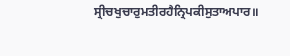ਸ੍ਰੀਚਖੁਚਾਰੁਮਤੀਰਹੈਨ੍ਰਿਪਕੀਸੁਤਾਅਪਾਰ॥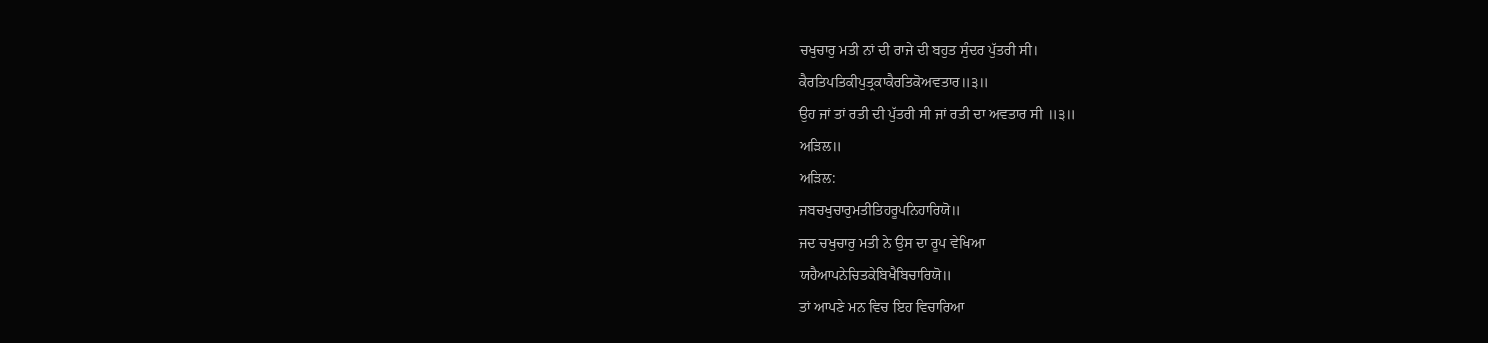ਚਖੁਚਾਰੁ ਮਤੀ ਨਾਂ ਦੀ ਰਾਜੇ ਦੀ ਬਹੁਤ ਸੁੰਦਰ ਪੁੱਤਰੀ ਸੀ।
ਕੈਰਤਿਪਤਿਕੀਪੁਤ੍ਰਕਾਕੈਰਤਿਕੋਅਵਤਾਰ॥੩॥
ਉਹ ਜਾਂ ਤਾਂ ਰਤੀ ਦੀ ਪੁੱਤਰੀ ਸੀ ਜਾਂ ਰਤੀ ਦਾ ਅਵਤਾਰ ਸੀ ॥੩॥
ਅੜਿਲ॥
ਅੜਿਲ:
ਜਬਚਖੁਚਾਰੁਮਤੀਤਿਹਰੂਪਨਿਹਾਰਿਯੋ॥
ਜਦ ਚਖੁਚਾਰੁ ਮਤੀ ਨੇ ਉਸ ਦਾ ਰੂਪ ਵੇਖਿਆ
ਯਹੈਆਪਨੇਚਿਤਕੇਬਿਖੈਬਿਚਾਰਿਯੋ॥
ਤਾਂ ਆਪਣੇ ਮਨ ਵਿਚ ਇਹ ਵਿਚਾਰਿਆ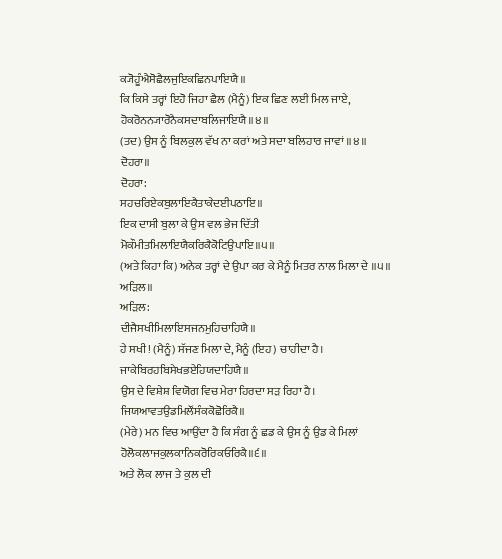ਕ੍ਯੋਹੂੰਐਸੋਛੈਲਜੁਇਕਛਿਨਪਾਇਯੈ॥
ਕਿ ਕਿਸੇ ਤਰ੍ਹਾਂ ਇਹੋ ਜਿਹਾ ਛੈਲ (ਮੈਨੂੰ) ਇਕ ਛਿਣ ਲਈ ਮਿਲ ਜਾਏ,
ਹੋਕਰੋਨਨ੍ਯਾਰੋਨੈਕਸਦਾਬਲਿਜਾਇਯੈ॥੪॥
(ਤਦ) ਉਸ ਨੂੰ ਬਿਲਕੁਲ ਵੱਖ ਨਾ ਕਰਾਂ ਅਤੇ ਸਦਾ ਬਲਿਹਾਰ ਜਾਵਾਂ ॥੪॥
ਦੋਹਰਾ॥
ਦੋਹਰਾ:
ਸਹਚਰਿਏਕਬੁਲਾਇਕੈਤਾਕੇਦਈਪਠਾਇ॥
ਇਕ ਦਾਸੀ ਬੁਲਾ ਕੇ ਉਸ ਵਲ ਭੇਜ ਦਿੱਤੀ
ਮੋਕੌਮੀਤਮਿਲਾਇਯੈਕਰਿਕੈਕੋਟਿਉਪਾਇ॥੫॥
(ਅਤੇ ਕਿਹਾ ਕਿ) ਅਨੇਕ ਤਰ੍ਹਾਂ ਦੇ ਉਪਾ ਕਰ ਕੇ ਮੈਨੂੰ ਮਿਤਰ ਨਾਲ ਮਿਲਾ ਦੇ ॥੫॥
ਅੜਿਲ॥
ਅੜਿਲ:
ਦੀਜੈਸਖੀਮਿਲਾਇਸਜਨਮੁਹਿਚਾਹਿਯੈ॥
ਹੇ ਸਖੀ! (ਮੈਨੂੰ) ਸੱਜਣ ਮਿਲਾ ਦੇ, ਮੈਨੂੰ (ਇਹ) ਚਾਹੀਦਾ ਹੈ।
ਜਾਕੇਬਿਰਹਬਿਸੇਖਭਏਹਿਯਦਾਹਿਯੈ॥
ਉਸ ਦੇ ਵਿਸ਼ੇਸ਼ ਵਿਯੋਗ ਵਿਚ ਮੇਰਾ ਹਿਰਦਾ ਸੜ ਰਿਹਾ ਹੈ।
ਜਿਯਆਵਤਉਡਮਿਲੌਂਸੰਕਕੋਛੋਰਿਕੈ॥
(ਮੇਰੇ) ਮਨ ਵਿਚ ਆਉਂਦਾ ਹੈ ਕਿ ਸੰਗ ਨੂੰ ਛਡ ਕੇ ਉਸ ਨੂੰ ਉਡ ਕੇ ਮਿਲਾਂ
ਹੋਲੋਕਲਾਜਕੁਲਕਾਨਿਕਰੋਰਿਕਓਰਿਕੈ॥੬॥
ਅਤੇ ਲੋਕ ਲਾਜ ਤੇ ਕੁਲ ਦੀ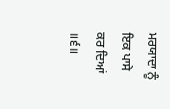ਮਰਯਾਦਾ ਨੂੰ ਇਕ ਪਾਸੇ ਕਰ ਦਿਆਂ ॥੬॥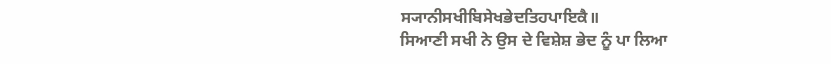ਸ੍ਯਾਨੀਸਖੀਬਿਸੇਖਭੇਦਤਿਹਪਾਇਕੈ॥
ਸਿਆਣੀ ਸਖੀ ਨੇ ਉਸ ਦੇ ਵਿਸ਼ੇਸ਼ ਭੇਦ ਨੂੰ ਪਾ ਲਿਆ